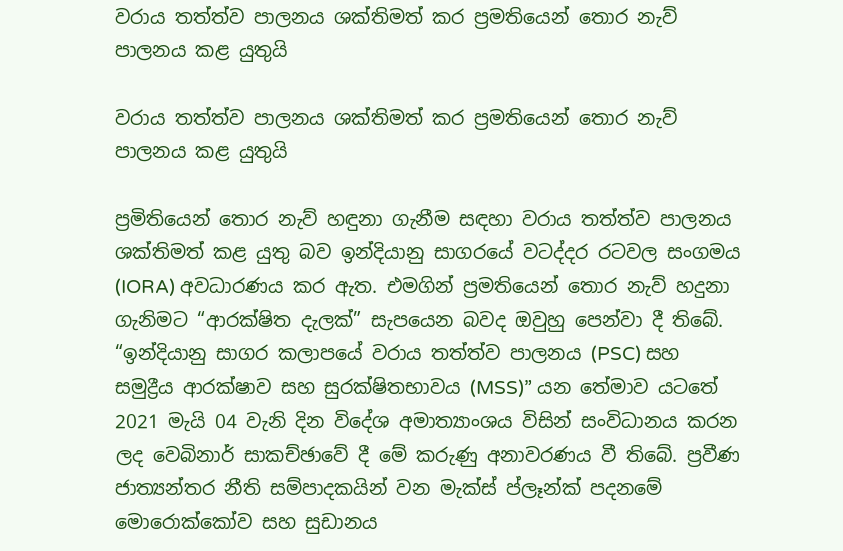වරාය තත්ත්ව පාලනය ශක්තිමත් කර ප්‍රමතියෙන් තොර නැව් පාලනය කළ යුතුයි

වරාය තත්ත්ව පාලනය ශක්තිමත් කර ප්‍රමතියෙන් තොර නැව් පාලනය කළ යුතුයි

ප්‍රමිතියෙන් තොර නැව් හඳුනා ගැනීම සඳහා වරාය තත්ත්ව පාලනය ශක්තිමත් කළ යුතු බව ඉන්දියානු සාගරයේ වටද්දර රටවල සංගමය (IORA) අවධාරණය කර ඇත. එමගින් ප්‍රමතියෙන් තොර නැව් හදුනා ගැනිමට “ආරක්ෂිත දැලක්” සැපයෙන බවද ඔවුහු පෙන්වා දී තිබේ. “ඉන්දියානු සාගර කලාපයේ වරාය තත්ත්ව පාලනය (PSC) සහ සමුද්‍රීය ආරක්ෂාව සහ සුරක්ෂිතභාවය (MSS)” යන තේමාව යටතේ 2021 මැයි 04 වැනි දින විදේශ අමාත්‍යාංශය විසින් සංවිධානය කරන ලද වෙබිනාර් සාකච්ඡාවේ දී මේ කරුණු අනාවරණය වී තිබේ. ප්‍රවීණ ජාත්‍යන්තර නීති සම්පාදකයින් වන මැක්ස් ප්ලෑන්ක් පදනමේ මොරොක්කෝව සහ සුඩානය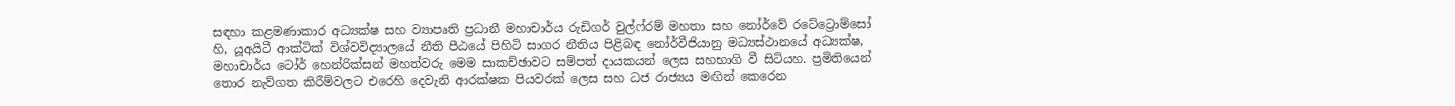සඳහා කළමණාකාර අධ්‍යක්ෂ සහ ව්‍යාපෘති ප්‍රධානී මහාචාර්ය රුඩිගර් වුල්ෆ්රම් මහතා සහ නෝර්වේ රටේට්‍රොම්සෝ හි, යූඅයිටී ආක්ටික් විශ්වවිද්‍යාලයේ නීති පීඨයේ පිහිටි සාගර නීතිය පිළිබඳ නෝර්වීජියානු මධ්‍යස්ථානයේ අධ්‍යක්ෂ, මහාචාර්ය ටෝර් හෙන්රික්සන් මහත්වරු මෙම සාකච්ඡාවට සම්පත් දායකයන් ලෙස සහභාගි වී සිටියහ. ප්‍රමිතියෙන් තොර නැව්ගත කිරීම්වලට එරෙහි දෙවැනි ආරක්ෂක පියවරක් ලෙස සහ ධජ රාජ්‍යය මඟින් කෙරෙන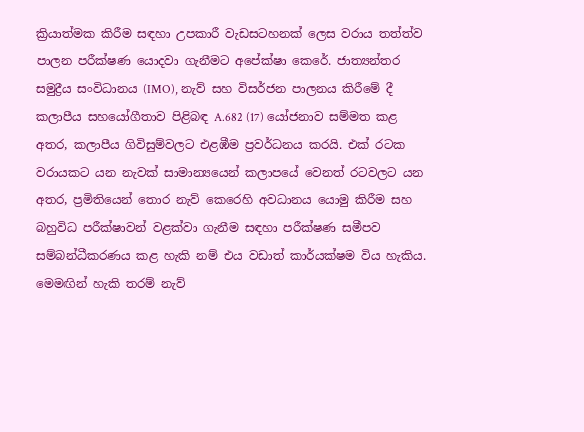ක්‍රියාත්මක කිරීම සඳහා උපකාරී වැඩසටහනක් ලෙස වරාය තත්ත්ව පාලන පරීක්ෂණ යොදවා ගැනීමට අපේක්ෂා කෙරේ. ජාත්‍යන්තර සමුද්‍රීය සංවිධානය (IMO), නැව් සහ විසර්ජන පාලනය කිරීමේ දී කලාපීය සහයෝගීතාව පිළිබඳ A.682 (17) යෝජනාව සම්මත කළ අතර, කලාපීය ගිවිසුම්වලට එළඹීම ප්‍රවර්ධනය කරයි. එක් රටක වරායකට යන නැවක් සාමාන්‍යයෙන් කලාපයේ වෙනත් රටවලට යන අතර, ප්‍රමිතියෙන් තොර නැව් කෙරෙහි අවධානය යොමු කිරීම සහ බහුවිධ පරීක්ෂාවන් වළක්වා ගැනීම සඳහා පරීක්ෂණ සමීපව සම්බන්ධීකරණය කළ හැකි නම් එය වඩාත් කාර්යක්ෂම විය හැකිය. මෙමඟින් හැකි තරම් නැව්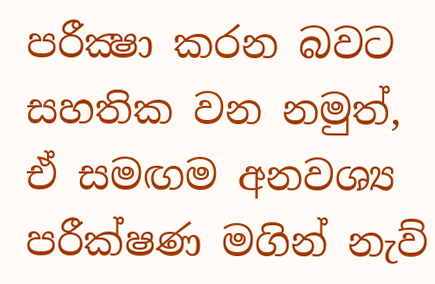පරීක්‍ෂා කරන බවට සහතික වන නමුත්, ඒ සමඟම අනවශ්‍ය පරීක්ෂණ මගින් නැව්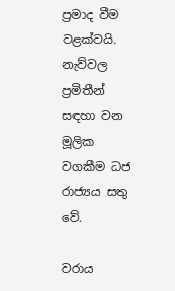ප්‍රමාද වීම වළක්වයි. නැව්වල ප්‍රමිතීන් සඳහා වන මූලික වගකීම ධජ රාජ්‍යය සතු වේ.

වරාය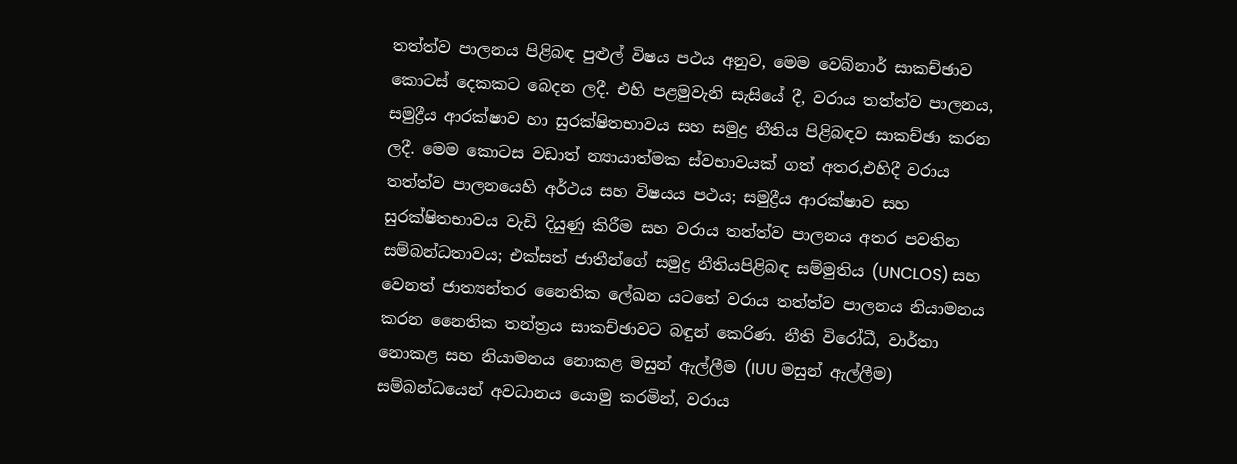තත්ත්ව පාලනය පිළිබඳ පුළුල් විෂය පථය අනුව, මෙම වෙබ්නාර් සාකච්ඡාව කොටස් දෙකකට බෙදන ලදී. එහි පළමුවැනි සැසියේ දී, වරාය තත්ත්ව පාලනය, සමුද්‍රීය ආරක්ෂාව හා සුරක්ෂිතභාවය සහ සමුද්‍ර නීතිය පිළිබඳව සාකච්ඡා කරන ලදී. මෙම කොටස වඩාත් න්‍යායාත්මක ස්වභාවයක් ගත් අතර,එහිදී වරාය තත්ත්ව පාලනයෙහි අර්ථය සහ විෂයය පථය; සමුද්‍රීය ආරක්ෂාව සහ සුරක්ෂිතභාවය වැඩි දියුණු කිරීම සහ වරාය තත්ත්ව පාලනය අතර පවතින සම්බන්ධතාවය; එක්සත් ජාතීන්ගේ සමුද්‍ර නීතියපිළිබඳ සම්මුතිය (UNCLOS) සහ වෙනත් ජාත්‍යන්තර නෛතික ලේඛන යටතේ වරාය තත්ත්ව පාලනය නියාමනය කරන නෛතික තන්ත්‍රය සාකච්ඡාවට බඳුන් කෙරිණ. නීති විරෝධී, වාර්තා නොකළ සහ නියාමනය නොකළ මසුන් ඇල්ලීම (IUU මසුන් ඇල්ලීම) සම්බන්ධයෙන් අවධානය යොමු කරමින්, වරාය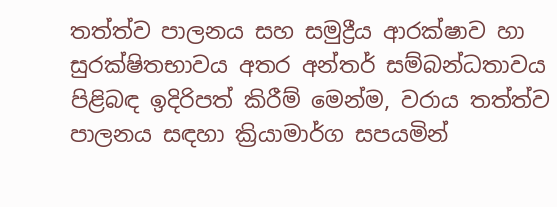තත්ත්ව පාලනය සහ සමුද්‍රීය ආරක්ෂාව හා සුරක්ෂිතභාවය අතර අන්තර් සම්බන්ධතාවය පිළිබඳ ඉදිරිපත් කිරීම් මෙන්ම, වරාය තත්ත්ව පාලනය සඳහා ක්‍රියාමාර්ග සපයමින්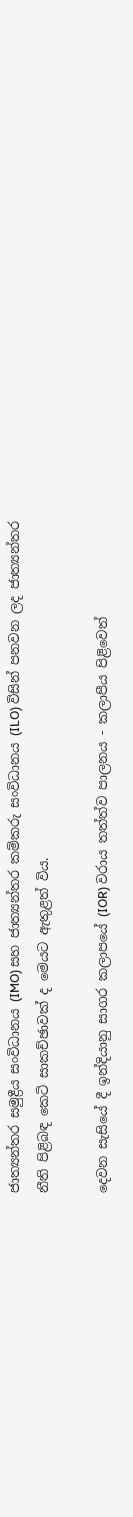ජාත්‍යන්තර සමුද්‍රීය සංවිධානය (IMO) සහ ජාත්‍යන්තර කම්කරු සංවිධානය (ILO) විසින් පනවන ලද ජාත්‍යන්තර නීති පිළිබඳ කෙටි සාකච්ඡාවක් ද මෙයට ඇතුළත් විය.

දෙවන සැසියේ දී ඉන්දියානු සාගර කලාපයේ (IOR) වරාය තත්ත්ව පාලනය - කලාපීය පිළිවෙත්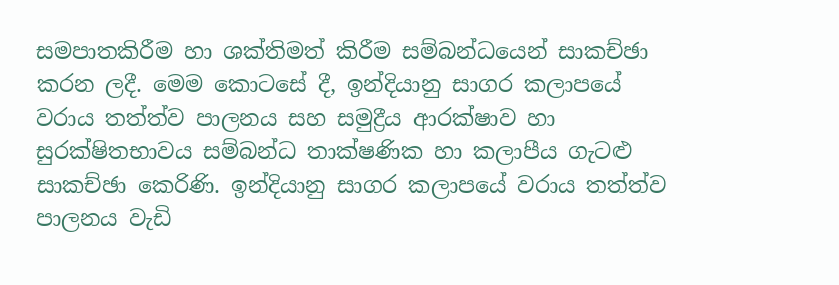සමපාතකිරීම හා ශක්තිමත් කිරීම සම්බන්ධයෙන් සාකච්ඡා කරන ලදී. මෙම කොටසේ දී, ඉන්දියානු සාගර කලාපයේ වරාය තත්ත්ව පාලනය සහ සමුද්‍රීය ආරක්ෂාව හා සුරක්ෂිතභාවය සම්බන්ධ තාක්ෂණික හා කලාපීය ගැටළු සාකච්ඡා කෙරිණි. ඉන්දියානු සාගර කලාපයේ වරාය තත්ත්ව පාලනය වැඩි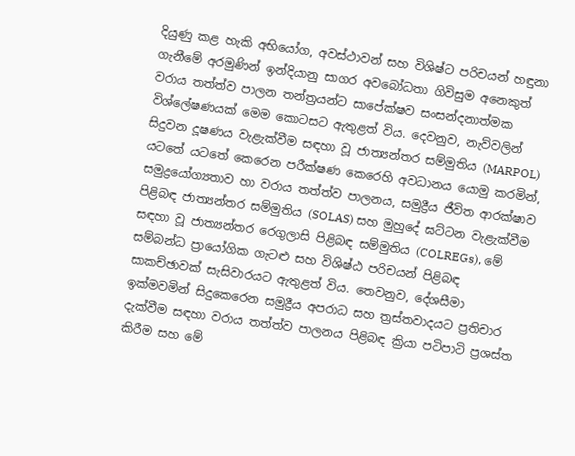දියුණු කළ හැකි අභියෝග, අවස්ථාවන් සහ විශිෂ්ට පරිචයන් හඳුනා ගැනීමේ අරමුණින් ඉන්දියානු සාගර අවබෝධතා ගිවිසුම අනෙකුත් වරාය තත්ත්ව පාලන තන්ත්‍රයන්ට සාපේක්ෂව සංසන්දනාත්මක විශ්ලේෂණයක් මෙම කොටසට ඇතුළත් විය. දෙවනුව, නැව්වලින් සිදුවන දූෂණය වැළැක්වීම සඳහා වූ ජාත්‍යන්තර සම්මුතිය (MARPOL) යටතේ යටතේ කෙරෙන පරීක්ෂණ කෙරෙහි අවධානය යොමු කරමින්, සමුද්‍රයෝග්‍යතාව හා වරාය තත්ත්ව පාලනය, සමුද්‍රීය ජීවිත ආරක්ෂාව පිළිබඳ ජාත්‍යන්තර සම්මුතිය (SOLAS) සහ මුහුදේ ඝට්ටන වැළැක්වීම සඳහා වූ ජාත්‍යන්තර රෙගුලාසි පිළිබඳ සම්මුතිය (COLREGs), මේ සම්බන්ධ ප්‍රායෝගික ගැටළු සහ විශිෂ්ඨ පරිචයන් පිළිබඳ සාකච්ඡාවක් සැසිවාරයට ඇතුළත් විය. තෙවනුව, දේශසීමා ඉක්මවමින් සිදුකෙරෙන සමුද්‍රීය අපරාධ සහ ත්‍රස්තවාදයට ප්‍රතිචාර දැක්වීම සඳහා වරාය තත්ත්ව පාලනය පිළිබඳ ක්‍රියා පටිපාටි ප්‍රශස්ත කිරීම සහ මේ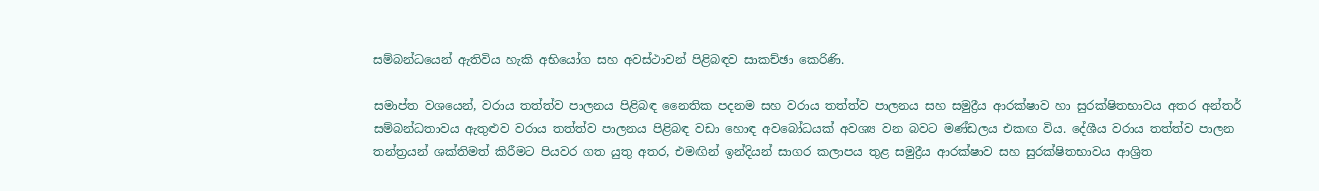සම්බන්ධයෙන් ඇතිවිය හැකි අභියෝග සහ අවස්ථාවන් පිළිබඳව සාකච්ඡා කෙරිණි.

සමාප්ත වශයෙන්, වරාය තත්ත්ව පාලනය පිළිබඳ නෛතික පදනම සහ වරාය තත්ත්ව පාලනය සහ සමුද්‍රීය ආරක්ෂාව හා සුරක්ෂිතභාවය අතර අන්තර් සම්බන්ධතාවය ඇතුළුව වරාය තත්ත්ව පාලනය පිළිබඳ වඩා හොඳ අවබෝධයක් අවශ්‍ය වන බවට මණ්ඩලය එකඟ විය. දේශීය වරාය තත්ත්ව පාලන තන්ත්‍රයන් ශක්තිමත් කිරීමට පියවර ගත යුතු අතර, එමඟින් ඉන්දියන් සාගර කලාපය තුළ සමුද්‍රීය ආරක්ෂාව සහ සුරක්ෂිතභාවය ආශ්‍රිත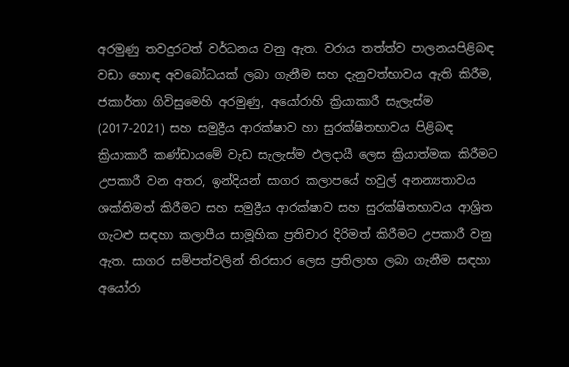අරමුණු තවදුරටත් වර්ධනය වනු ඇත. වරාය තත්ත්ව පාලනයපිළිබඳ වඩා හොඳ අවබෝධයක් ලබා ගැනීම සහ දැනුවත්භාවය ඇති කිරීම, ජකාර්තා ගිවිසුමෙහි අරමුණු, අයෝරාහි ක්‍රියාකාරී සැලැස්ම (2017-2021) සහ සමුද්‍රීය ආරක්ෂාව හා සුරක්ෂිතභාවය පිළිබඳ ක්‍රියාකාරී කණ්ඩායමේ වැඩ සැලැස්ම ඵලදායී ලෙස ක්‍රියාත්මක කිරීමට උපකාරී වන අතර, ඉන්දියන් සාගර කලාපයේ හවුල් අනන්‍යතාවය ශක්තිමත් කිරීමට සහ සමුද්‍රීය ආරක්ෂාව සහ සුරක්ෂිතභාවය ආශ්‍රිත ගැටළු සඳහා කලාපීය සාමූහික ප්‍රතිචාර දිරිමත් කිරීමට උපකාරී වනු ඇත. සාගර සම්පත්වලින් තිරසාර ලෙස ප්‍රතිලාභ ලබා ගැනීම සඳහා අයෝරා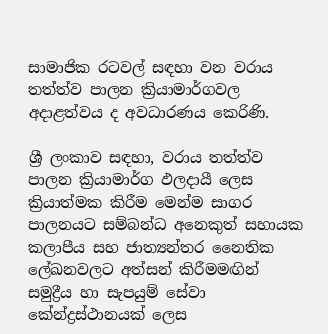සාමාජික රටවල් සඳහා වන වරාය තත්ත්ව පාලන ක්‍රියාමාර්ගවල අදාළත්වය ද අවධාරණය කෙරිණි.

ශ්‍රී ලංකාව සඳහා, වරාය තත්ත්ව පාලන ක්‍රියාමාර්ග ඵලදායී ලෙස ක්‍රියාත්මක කිරීම මෙන්ම සාගර පාලනයට සම්බන්ධ අනෙකුත් සහායක කලාපීය සහ ජාත්‍යන්තර නෛතික ලේඛනවලට අත්සන් කිරීමමඟින් සමුද්‍රීය හා සැපයුම් සේවා කේන්ද්‍රස්ථානයක් ලෙස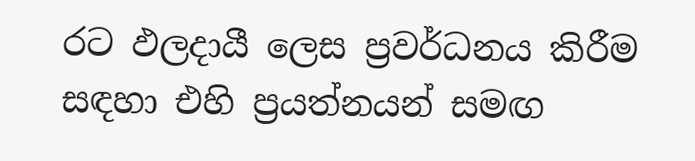රට ඵලදායී ලෙස ප්‍රවර්ධනය කිරීම සඳහා එහි ප්‍රයත්නයන් සමඟ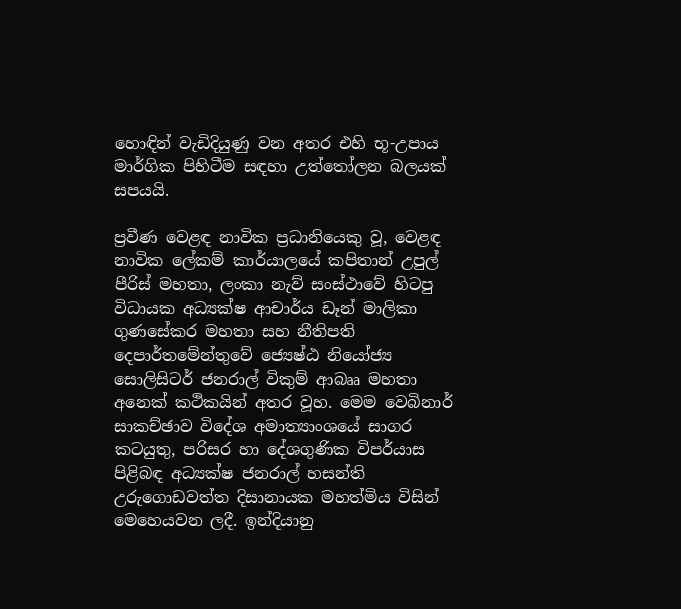හොඳින් වැඩිදියුණු වන අතර එහි භූ-උපාය මාර්ගික පිහිටීම සඳහා උත්තෝලන බලයක් සපයයි.

ප්‍රවීණ වෙළඳ නාවික ප්‍රධානියෙකු වූ, වෙළඳ නාවික ලේකම් කාර්යාලයේ කපිතාන් උපුල් පීරිස් මහතා, ලංකා නැව් සංස්ථාවේ හිටපු විධායක අධ්‍යක්ෂ ආචාර්ය ඩෑන් මාලිකා ගුණසේකර මහතා සහ නීතිපති දෙපාර්තමේන්තුවේ ජ්‍යෙෂ්ඨ නියෝජ්‍ය සොලිසිටර් ජනරාල් විකුම් ආබෲ මහතා අනෙක් කථිකයින් අතර වූහ. මෙම වෙබිනාර් සාකච්ඡාව විදේශ අමාත්‍යාංශයේ සාගර කටයුතු, පරිසර හා දේශගුණික විපර්යාස පිළිබඳ අධ්‍යක්ෂ ජනරාල් හසන්ති උරුගොඩවත්ත දිසානායක මහත්මිය විසින් මෙහෙයවන ලදී. ඉන්දියානු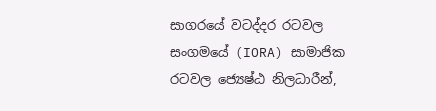සාගරයේ වටද්දර රටවල සංගමයේ (IORA) සාමාජික රටවල ජ්‍යෙෂ්ඨ නිලධාරීන්,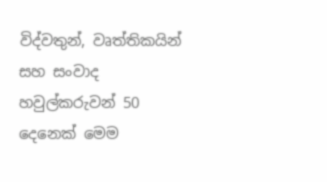විද්වතුන්, වෘත්තිකයින් සහ සංවාද හවුල්කරුවන් 50 දෙනෙක් මෙම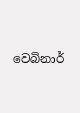වෙබිනාර්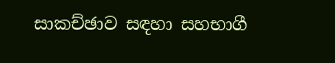සාකච්ඡාව සඳහා සහභාගී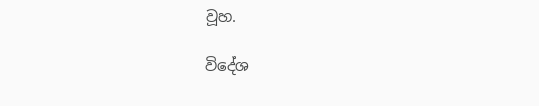වූහ.

විදේශ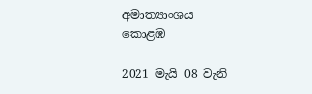අමාත්‍යාංශය
කොළඹ

2021 මැයි 08 වැනි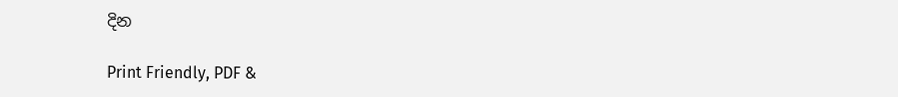දින

Print Friendly, PDF &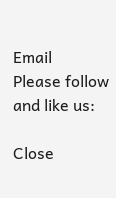Email
Please follow and like us:

Close